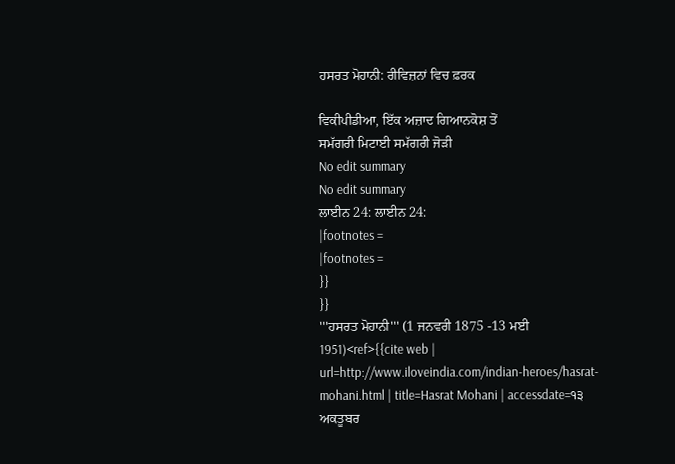ਹਸਰਤ ਮੋਹਾਨੀ: ਰੀਵਿਜ਼ਨਾਂ ਵਿਚ ਫ਼ਰਕ

ਵਿਕੀਪੀਡੀਆ, ਇੱਕ ਅਜ਼ਾਦ ਗਿਆਨਕੋਸ਼ ਤੋਂ
ਸਮੱਗਰੀ ਮਿਟਾਈ ਸਮੱਗਰੀ ਜੋੜੀ
No edit summary
No edit summary
ਲਾਈਨ 24: ਲਾਈਨ 24:
|footnotes =
|footnotes =
}}
}}
'''ਹਸਰਤ ਮੋਹਾਨੀ''' (1 ਜਨਵਰੀ 1875 -13 ਮਈ 1951)<ref>{{cite web | url=http://www.iloveindia.com/indian-heroes/hasrat-mohani.html | title=Hasrat Mohani | accessdate=੧੩ ਅਕਤੂਬਰ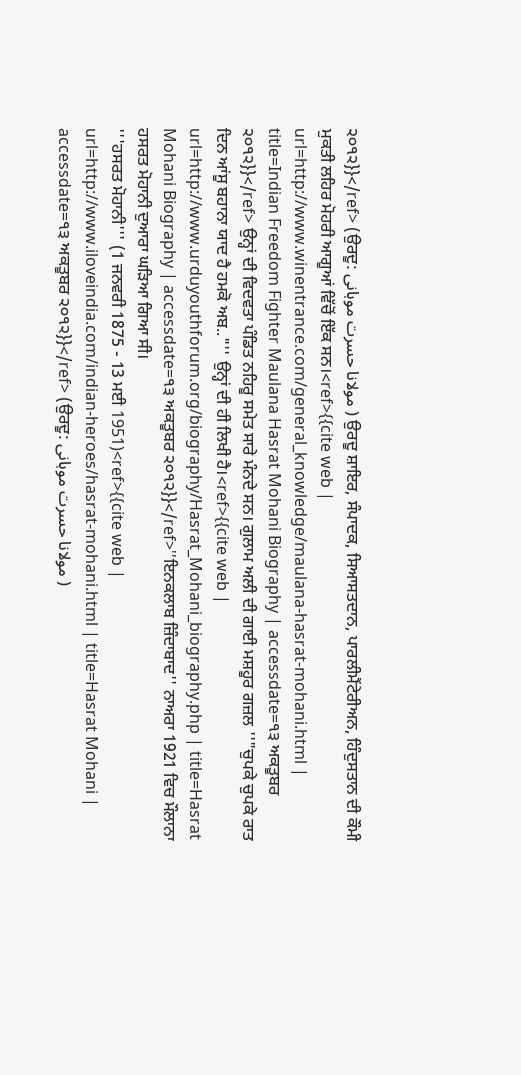੨੦੧੨}}</ref> (ਉਰਦੂ: مولانا حسرت موہانی ) ਉਰਦੂ ਸ਼ਾਇਰ, ਸੰਪਾਦਕ, ਸਿਆਸਤਦਾਨ, ਪਾਰਲੀਮੈਂਟੇਰੀਅਨ, ਹਿੰਦੁਸਤਾਨ ਦੀ ਕੌਮੀ ਮੁਕਤੀ ਲਹਿਰ ਮੋਹਰੀ ਆਗੂਆਂ ਵਿੱਚੋਂ ਇੱਕ ਸਨ।<ref>{{cite web | url=http://www.winentrance.com/general_knowledge/maulana-hasrat-mohani.html | title=Indian Freedom Fighter Maulana Hasrat Mohani Biography | accessdate=੧੩ ਅਕਤੂਬਰ ੨੦੧੨}}</ref> ਉਨ੍ਹਾਂ ਦੀ ਵਿਦਵਤਾ ਪੰਡਿਤ ਨਹਿਰੂ ਸਮੇਤ ਸਾਰੇ ਮੰਨਦੇ ਸਨ। ਗੁਲਾਮ ਅਲੀ ਦੀ ਗਾਈ ਮਸ਼ਹੂਰ ਗਜ਼ਲ ''"ਚੁਪਕੇ ਚੁਪਕੇ ਰਾਤ ਦਿਨ ਆਂਸੂ ਬਹਾਨਾ ਯਾਦ ਹੈ ਹਮਕੋ ਅਬ.."'' ਉਨ੍ਹਾਂ ਦੀ ਹੀ ਲਿਖੀ ਹੈ।<ref>{{cite web | url=http://www.urduyouthforum.org/biography/Hasrat_Mohani_biography.php | title=Hasrat Mohani Biography | accessdate=੧੩ ਅਕਤੂਬਰ ੨੦੧੨}}</ref>''ਇਨਕਲਾਬ ਜ਼ਿੰਦਾਬਾਦ'' ਨਾਅਰਾ 1921 ਵਿਚ ਮੌਲਾਨਾ ਹਸਰਤ ਮੋਹਾਨੀ ਦੁਆਰਾ ਘੜਿਆ ਗਿਆ ਸੀ।
'''ਹਸਰਤ ਮੋਹਾਨੀ''' (1 ਜਨਵਰੀ 1875 - 13 ਮਈ 1951)<ref>{{cite web | url=http://www.iloveindia.com/indian-heroes/hasrat-mohani.html | title=Hasrat Mohani | accessdate=੧੩ ਅਕਤੂਬਰ ੨੦੧੨}}</ref> (ਉਰਦੂ: مولانا حسرت موہانی )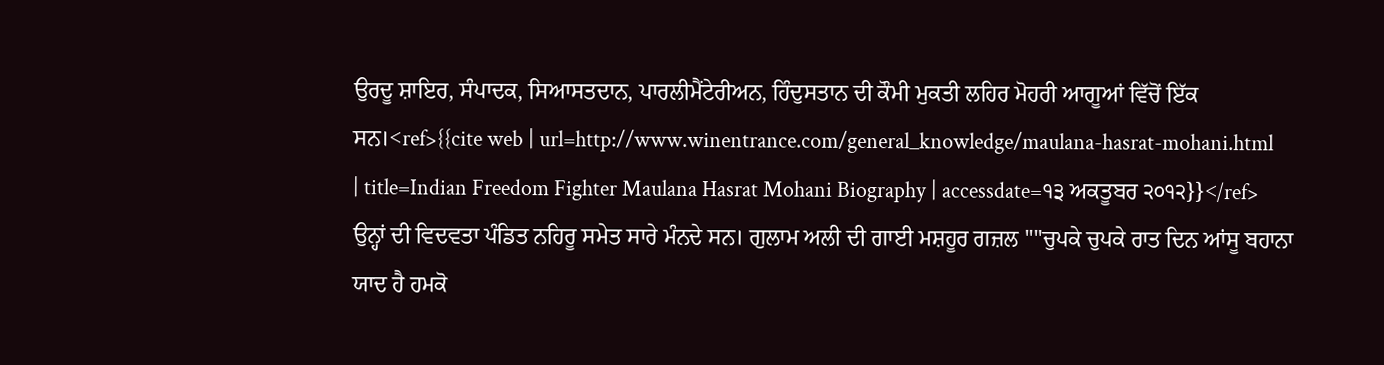ਉਰਦੂ ਸ਼ਾਇਰ, ਸੰਪਾਦਕ, ਸਿਆਸਤਦਾਨ, ਪਾਰਲੀਮੈਂਟੇਰੀਅਨ, ਹਿੰਦੁਸਤਾਨ ਦੀ ਕੌਮੀ ਮੁਕਤੀ ਲਹਿਰ ਮੋਹਰੀ ਆਗੂਆਂ ਵਿੱਚੋਂ ਇੱਕ ਸਨ।<ref>{{cite web | url=http://www.winentrance.com/general_knowledge/maulana-hasrat-mohani.html | title=Indian Freedom Fighter Maulana Hasrat Mohani Biography | accessdate=੧੩ ਅਕਤੂਬਰ ੨੦੧੨}}</ref> ਉਨ੍ਹਾਂ ਦੀ ਵਿਦਵਤਾ ਪੰਡਿਤ ਨਹਿਰੂ ਸਮੇਤ ਸਾਰੇ ਮੰਨਦੇ ਸਨ। ਗੁਲਾਮ ਅਲੀ ਦੀ ਗਾਈ ਮਸ਼ਹੂਰ ਗਜ਼ਲ ''"ਚੁਪਕੇ ਚੁਪਕੇ ਰਾਤ ਦਿਨ ਆਂਸੂ ਬਹਾਨਾ ਯਾਦ ਹੈ ਹਮਕੋ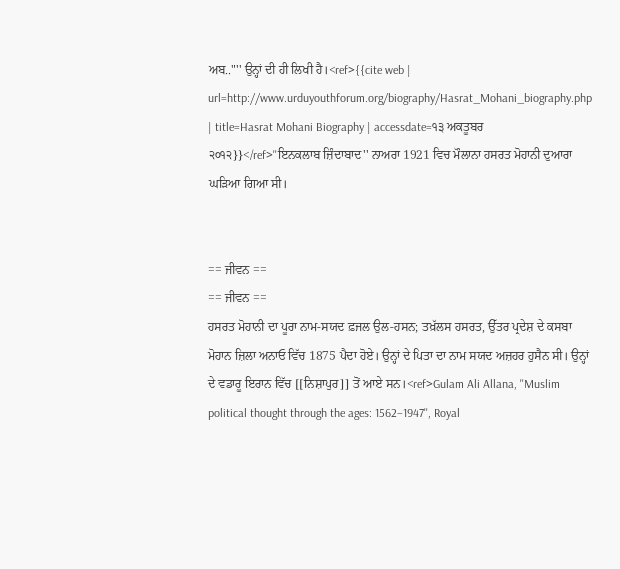ਅਬ.."'' ਉਨ੍ਹਾਂ ਦੀ ਹੀ ਲਿਖੀ ਹੈ।<ref>{{cite web | url=http://www.urduyouthforum.org/biography/Hasrat_Mohani_biography.php | title=Hasrat Mohani Biography | accessdate=੧੩ ਅਕਤੂਬਰ ੨੦੧੨}}</ref>''ਇਨਕਲਾਬ ਜ਼ਿੰਦਾਬਾਦ'' ਨਾਅਰਾ 1921 ਵਿਚ ਮੌਲਾਨਾ ਹਸਰਤ ਮੋਹਾਨੀ ਦੁਆਰਾ ਘੜਿਆ ਗਿਆ ਸੀ।


== ਜੀਵਨ ==
== ਜੀਵਨ ==
ਹਸਰਤ ਮੋਹਾਨੀ ਦਾ ਪੂਰਾ ਨਾਮ-ਸਯਦ ਫ਼ਜਲ ਉਲ-ਹਸਨ; ਤਖ਼ੱਲਸ ਹਸਰਤ, ਉੱਤਰ ਪ੍ਰਦੇਸ਼ ਦੇ ਕਸਬਾ ਮੋਹਾਨ ਜ਼ਿਲਾ ਅਨਾਓ ਵਿੱਚ 1875 ਪੈਦਾ ਹੋਏ। ਉਨ੍ਹਾਂ ਦੇ ਪਿਤਾ ਦਾ ਨਾਮ ਸਯਦ ਅਜ਼ਹਰ ਹੁਸੈਨ ਸੀ। ਉਨ੍ਹਾਂ ਦੇ ਵਡਾਰੂ ਇਰਾਨ ਵਿੱਚ [[ਨਿਸ਼ਾਪੁਰ]] ਤੋਂ ਆਏ ਸਨ।<ref>Gulam Ali Allana, ''Muslim political thought through the ages: 1562–1947'', Royal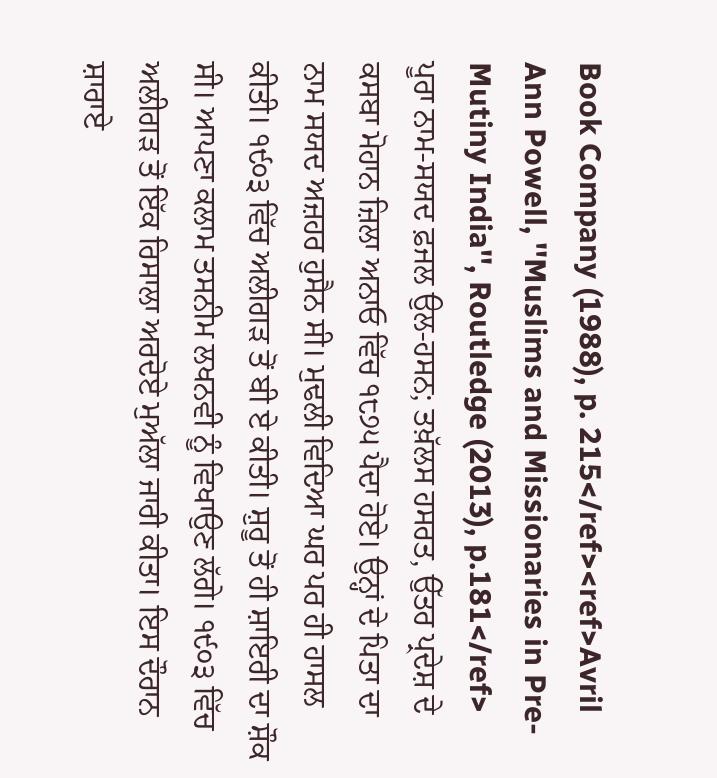Book Company (1988), p. 215</ref><ref>Avril Ann Powell, ''Muslims and Missionaries in Pre-Mutiny India'', Routledge (2013), p.181</ref>
ਪੂਰਾ ਨਾਮ-ਸਯਦ ਫ਼ਜਲ ਉਲ-ਹਸਨ; ਤਖ਼ੱਲਸ ਹਸਰਤ, ਉੱਤਰ ਪ੍ਰਦੇਸ਼ ਦੇ ਕਸਬਾ ਮੋਹਾਨ ਜ਼ਿਲਾ ਅਨਾਓ ਵਿੱਚ ੧੮੭੫ ਪੈਦਾ ਹੋਏ। ਉਨ੍ਹਾਂ ਦੇ ਪਿਤਾ ਦਾ ਨਾਮ ਸਯਦ ਅਜ਼ਹਰ ਹੁਸੈਨ ਸੀ। ਮੁਢਲੀ ਵਿਦਿਆ ਘਰ ਪਰ ਹੀ ਹਾਸਲ ਕੀਤੀ। ੧੯੦੩ ਵਿੱਚ ਅਲੀਗੜ ਤੋਂ ਬੀ ਏ ਕੀਤੀ। ਸ਼ੁਰੂ ਤੋਂ ਹੀ ਸ਼ਾਇਰੀ ਦਾ ਸ਼ੌਕ ਸੀ। ਆਪਣਾ ਕਲਾਮ ਤਸਨੀਮ ਲਖਨਵੀ ਨੂੰ ਵਿਖਾਉਣ ਲੱਗੇ। ੧੯੦੩ ਵਿੱਚ ਅਲੀਗੜ ਤੋਂ ਇੱਕ ਰਿਸਾਲਾ ਅਰਦੋਏ ਮੁਅੱਲਾ ਜਾਰੀ ਕੀਤਾ। ਇਸ ਦੌਰਾਨ ਸ਼ਾਰਾਏ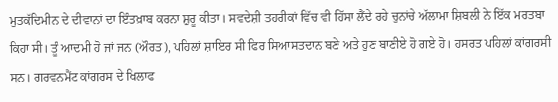ਮੁਤਕੱਦਿਮੀਨ ਦੇ ਦੀਵਾਨਾਂ ਦਾ ਇੰਤਖ਼ਾਬ ਕਰਨਾ ਸ਼ੁਰੂ ਕੀਤਾ। ਸਵਦੇਸ਼ੀ ਤਹਰੀਕਾਂ ਵਿੱਚ ਵੀ ਹਿੱਸਾ ਲੈਂਦੇ ਰਹੇ ਚੁਨਾਂਚੇ ਅੱਲਾਮਾ ਸ਼ਿਬਲੀ ਨੇ ਇੱਕ ਮਰਤਬਾ ਕਿਹਾ ਸੀ। ਤੂੰ ਆਦਮੀ ਹੋ ਜਾਂ ਜਨ (ਔਰਤ), ਪਹਿਲਾਂ ਸ਼ਾਇਰ ਸੀ ਫਿਰ ਸਿਆਸਤਦਾਨ ਬਣੇ ਅਤੇ ਹੁਣ ਬਾਣੀਏ ਹੋ ਗਏ ਹੋ। ਹਸਰਤ ਪਹਿਲਾਂ ਕਾਂਗਰਸੀ ਸਨ। ਗਰਵਨਮੈਂਟ ਕਾਂਗਰਸ ਦੇ ਖਿਲਾਫ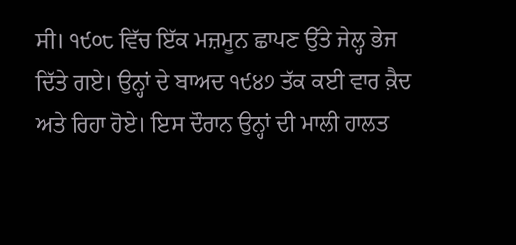ਸੀ। ੧੯੦੮ ਵਿੱਚ ਇੱਕ ਮਜ਼ਮੂਨ ਛਾਪਣ ਉੱਤੇ ਜੇਲ੍ਹ ਭੇਜ ਦਿੱਤੇ ਗਏ। ਉਨ੍ਹਾਂ ਦੇ ਬਾਅਦ ੧੯੪੭ ਤੱਕ ਕਈ ਵਾਰ ਕ਼ੈਦ ਅਤੇ ਰਿਹਾ ਹੋਏ। ਇਸ ਦੌਰਾਨ ਉਨ੍ਹਾਂ ਦੀ ਮਾਲੀ ਹਾਲਤ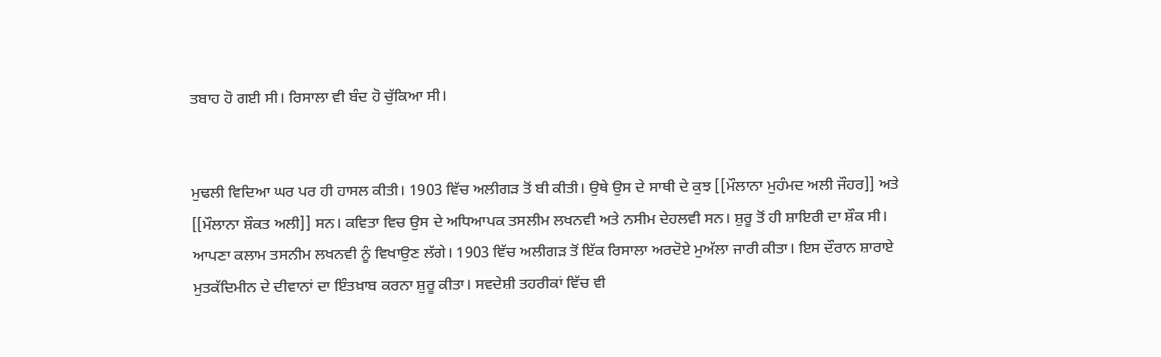ਤਬਾਹ ਹੋ ਗਈ ਸੀ। ਰਿਸਾਲਾ ਵੀ ਬੰਦ ਹੋ ਚੁੱਕਿਆ ਸੀ।


ਮੁਢਲੀ ਵਿਦਿਆ ਘਰ ਪਰ ਹੀ ਹਾਸਲ ਕੀਤੀ। 1903 ਵਿੱਚ ਅਲੀਗੜ ਤੋਂ ਬੀ ਕੀਤੀ। ਉਥੇ ਉਸ ਦੇ ਸਾਥੀ ਦੇ ਕੁਝ [[ਮੌਲਾਨਾ ਮੁਹੰਮਦ ਅਲੀ ਜੌਹਰ]] ਅਤੇ [[ਮੌਲਾਨਾ ਸ਼ੌਕਤ ਅਲੀ]] ਸਨ। ਕਵਿਤਾ ਵਿਚ ਉਸ ਦੇ ਅਧਿਆਪਕ ਤਸਲੀਮ ਲਖਨਵੀ ਅਤੇ ਨਸੀਮ ਦੇਹਲਵੀ ਸਨ। ਸ਼ੁਰੂ ਤੋਂ ਹੀ ਸ਼ਾਇਰੀ ਦਾ ਸ਼ੌਕ ਸੀ। ਆਪਣਾ ਕਲਾਮ ਤਸਨੀਮ ਲਖਨਵੀ ਨੂੰ ਵਿਖਾਉਣ ਲੱਗੇ। 1903 ਵਿੱਚ ਅਲੀਗੜ ਤੋਂ ਇੱਕ ਰਿਸਾਲਾ ਅਰਦੋਏ ਮੁਅੱਲਾ ਜਾਰੀ ਕੀਤਾ। ਇਸ ਦੌਰਾਨ ਸ਼ਾਰਾਏ ਮੁਤਕੱਦਿਮੀਨ ਦੇ ਦੀਵਾਨਾਂ ਦਾ ਇੰਤਖ਼ਾਬ ਕਰਨਾ ਸ਼ੁਰੂ ਕੀਤਾ। ਸਵਦੇਸ਼ੀ ਤਹਰੀਕਾਂ ਵਿੱਚ ਵੀ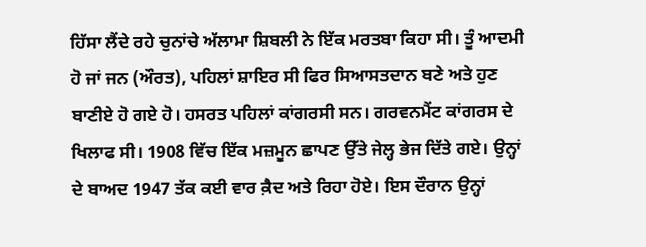ਹਿੱਸਾ ਲੈਂਦੇ ਰਹੇ ਚੁਨਾਂਚੇ ਅੱਲਾਮਾ ਸ਼ਿਬਲੀ ਨੇ ਇੱਕ ਮਰਤਬਾ ਕਿਹਾ ਸੀ। ਤੂੰ ਆਦਮੀ ਹੋ ਜਾਂ ਜਨ (ਔਰਤ), ਪਹਿਲਾਂ ਸ਼ਾਇਰ ਸੀ ਫਿਰ ਸਿਆਸਤਦਾਨ ਬਣੇ ਅਤੇ ਹੁਣ ਬਾਣੀਏ ਹੋ ਗਏ ਹੋ। ਹਸਰਤ ਪਹਿਲਾਂ ਕਾਂਗਰਸੀ ਸਨ। ਗਰਵਨਮੈਂਟ ਕਾਂਗਰਸ ਦੇ ਖਿਲਾਫ ਸੀ। 1908 ਵਿੱਚ ਇੱਕ ਮਜ਼ਮੂਨ ਛਾਪਣ ਉੱਤੇ ਜੇਲ੍ਹ ਭੇਜ ਦਿੱਤੇ ਗਏ। ਉਨ੍ਹਾਂ ਦੇ ਬਾਅਦ 1947 ਤੱਕ ਕਈ ਵਾਰ ਕ਼ੈਦ ਅਤੇ ਰਿਹਾ ਹੋਏ। ਇਸ ਦੌਰਾਨ ਉਨ੍ਹਾਂ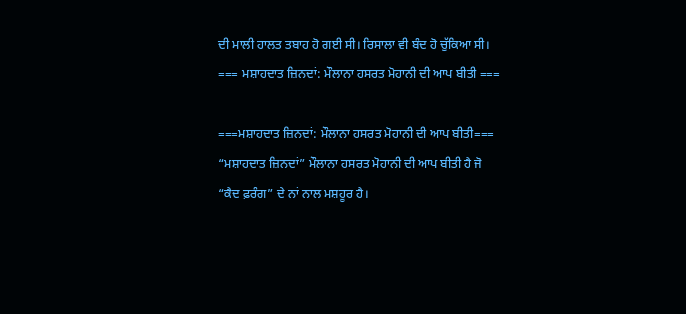ਦੀ ਮਾਲੀ ਹਾਲਤ ਤਬਾਹ ਹੋ ਗਈ ਸੀ। ਰਿਸਾਲਾ ਵੀ ਬੰਦ ਹੋ ਚੁੱਕਿਆ ਸੀ।
=== ਮਸ਼ਾਹਦਾਤ ਜ਼ਿਨਦਾਂ: ਮੌਲਾਨਾ ਹਸਰਤ ਮੋਹਾਨੀ ਦੀ ਆਪ ਬੀਤੀ ===

===ਮਸ਼ਾਹਦਾਤ ਜ਼ਿਨਦਾਂ: ਮੌਲਾਨਾ ਹਸਰਤ ਮੋਹਾਨੀ ਦੀ ਆਪ ਬੀਤੀ===
“ਮਸ਼ਾਹਦਾਤ ਜ਼ਿਨਦਾਂ” ਮੌਲਾਨਾ ਹਸਰਤ ਮੋਹਾਨੀ ਦੀ ਆਪ ਬੀਤੀ ਹੈ ਜੋ “ਕੈਦ ਫ਼ਰੰਗ” ਦੇ ਨਾਂ ਨਾਲ ਮਸ਼ਹੂਰ ਹੈ।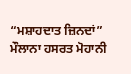“ਮਸ਼ਾਹਦਾਤ ਜ਼ਿਨਦਾਂ” ਮੌਲਾਨਾ ਹਸਰਤ ਮੋਹਾਨੀ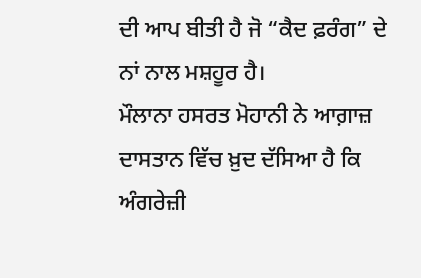ਦੀ ਆਪ ਬੀਤੀ ਹੈ ਜੋ “ਕੈਦ ਫ਼ਰੰਗ” ਦੇ ਨਾਂ ਨਾਲ ਮਸ਼ਹੂਰ ਹੈ।
ਮੌਲਾਨਾ ਹਸਰਤ ਮੋਹਾਨੀ ਨੇ ਆਗ਼ਾਜ਼ ਦਾਸਤਾਨ ਵਿੱਚ ਖ਼ੁਦ ਦੱਸਿਆ ਹੈ ਕਿ ਅੰਗਰੇਜ਼ੀ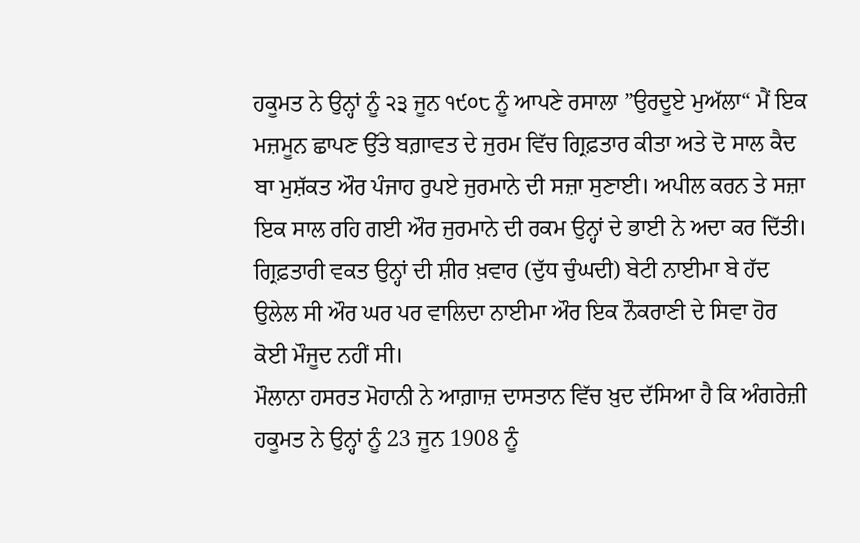ਹਕੂਮਤ ਨੇ ਉਨ੍ਹਾਂ ਨੂੰ ੨੩ ਜੂਨ ੧੯੦੮ ਨੂੰ ਆਪਣੇ ਰਸਾਲਾ ”ਉਰਦੂਏ ਮੁਅੱਲਾ“ ਮੈਂ ਇਕ ਮਜ਼ਮੂਨ ਛਾਪਣ ਉੱਤੇ ਬਗ਼ਾਵਤ ਦੇ ਜੁਰਮ ਵਿੱਚ ਗ੍ਰਿਫ਼ਤਾਰ ਕੀਤਾ ਅਤੇ ਦੋ ਸਾਲ ਕੈਦ ਬਾ ਮੁਸ਼ੱਕਤ ਔਰ ਪੰਜਾਹ ਰੁਪਏ ਜੁਰਮਾਨੇ ਦੀ ਸਜ਼ਾ ਸੁਣਾਈ। ਅਪੀਲ ਕਰਨ ਤੇ ਸਜ਼ਾ ਇਕ ਸਾਲ ਰਹਿ ਗਈ ਔਰ ਜੁਰਮਾਨੇ ਦੀ ਰਕਮ ਉਨ੍ਹਾਂ ਦੇ ਭਾਈ ਨੇ ਅਦਾ ਕਰ ਦਿੱਤੀ। ਗ੍ਰਿਫ਼ਤਾਰੀ ਵਕਤ ਉਨ੍ਹਾਂ ਦੀ ਸ਼ੀਰ ਖ਼ਵਾਰ (ਦੁੱਧ ਚੁੰਘਦੀ) ਬੇਟੀ ਨਾਈਮਾ ਬੇ ਹੱਦ ਉਲੇਲ ਸੀ ਔਰ ਘਰ ਪਰ ਵਾਲਿਦਾ ਨਾਈਮਾ ਔਰ ਇਕ ਨੌਕਰਾਣੀ ਦੇ ਸਿਵਾ ਹੋਰ ਕੋਈ ਮੌਜੂਦ ਨਹੀਂ ਸੀ।
ਮੌਲਾਨਾ ਹਸਰਤ ਮੋਹਾਨੀ ਨੇ ਆਗ਼ਾਜ਼ ਦਾਸਤਾਨ ਵਿੱਚ ਖ਼ੁਦ ਦੱਸਿਆ ਹੈ ਕਿ ਅੰਗਰੇਜ਼ੀ ਹਕੂਮਤ ਨੇ ਉਨ੍ਹਾਂ ਨੂੰ 23 ਜੂਨ 1908 ਨੂੰ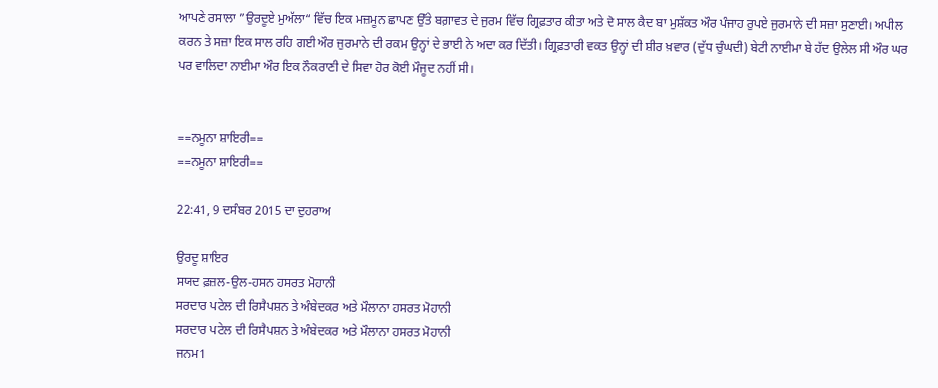ਆਪਣੇ ਰਸਾਲਾ ”ਉਰਦੂਏ ਮੁਅੱਲਾ“ ਵਿੱਚ ਇਕ ਮਜ਼ਮੂਨ ਛਾਪਣ ਉੱਤੇ ਬਗ਼ਾਵਤ ਦੇ ਜੁਰਮ ਵਿੱਚ ਗ੍ਰਿਫ਼ਤਾਰ ਕੀਤਾ ਅਤੇ ਦੋ ਸਾਲ ਕੈਦ ਬਾ ਮੁਸ਼ੱਕਤ ਔਰ ਪੰਜਾਹ ਰੁਪਏ ਜੁਰਮਾਨੇ ਦੀ ਸਜ਼ਾ ਸੁਣਾਈ। ਅਪੀਲ ਕਰਨ ਤੇ ਸਜ਼ਾ ਇਕ ਸਾਲ ਰਹਿ ਗਈ ਔਰ ਜੁਰਮਾਨੇ ਦੀ ਰਕਮ ਉਨ੍ਹਾਂ ਦੇ ਭਾਈ ਨੇ ਅਦਾ ਕਰ ਦਿੱਤੀ। ਗ੍ਰਿਫ਼ਤਾਰੀ ਵਕਤ ਉਨ੍ਹਾਂ ਦੀ ਸ਼ੀਰ ਖ਼ਵਾਰ (ਦੁੱਧ ਚੁੰਘਦੀ) ਬੇਟੀ ਨਾਈਮਾ ਬੇ ਹੱਦ ਉਲੇਲ ਸੀ ਔਰ ਘਰ ਪਰ ਵਾਲਿਦਾ ਨਾਈਮਾ ਔਰ ਇਕ ਨੌਕਰਾਣੀ ਦੇ ਸਿਵਾ ਹੋਰ ਕੋਈ ਮੌਜੂਦ ਨਹੀਂ ਸੀ।


==ਨਮੂਨਾ ਸ਼ਾਇਰੀ==
==ਨਮੂਨਾ ਸ਼ਾਇਰੀ==

22:41, 9 ਦਸੰਬਰ 2015 ਦਾ ਦੁਹਰਾਅ

ਉਰਦੂ ਸ਼ਾਇਰ
ਸਯਦ ਫ਼ਜ਼ਲ-ਉਲ-ਹਸਨ ਹਸਰਤ ਮੋਹਾਨੀ
ਸਰਦਾਰ ਪਟੇਲ ਦੀ ਰਿਸੈਪਸ਼ਨ ਤੇ ਅੰਬੇਦਕਰ ਅਤੇ ਮੌਲਾਨਾ ਹਸਰਤ ਮੋਹਾਨੀ
ਸਰਦਾਰ ਪਟੇਲ ਦੀ ਰਿਸੈਪਸ਼ਨ ਤੇ ਅੰਬੇਦਕਰ ਅਤੇ ਮੌਲਾਨਾ ਹਸਰਤ ਮੋਹਾਨੀ
ਜਨਮ1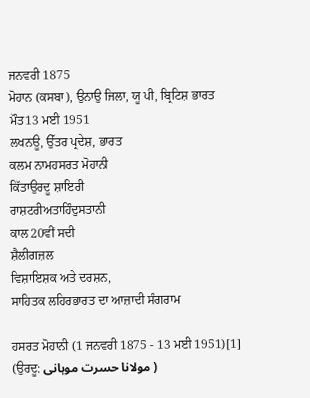ਜਨਵਰੀ 1875
ਮੋਹਾਨ (ਕਸਬਾ), ਉਨਾਉ ਜਿਲਾ, ਯੂ ਪੀ, ਬ੍ਰਿਟਿਸ਼ ਭਾਰਤ
ਮੌਤ13 ਮਈ 1951
ਲਖਨਊ, ਉੱਤਰ ਪ੍ਰਦੇਸ਼, ਭਾਰਤ
ਕਲਮ ਨਾਮਹਸਰਤ ਮੋਹਾਨੀ
ਕਿੱਤਾਉਰਦੂ ਸ਼ਾਇਰੀ
ਰਾਸ਼ਟਰੀਅਤਾਹਿੰਦੁਸਤਾਨੀ
ਕਾਲ20ਵੀਂ ਸਦੀ
ਸ਼ੈਲੀਗਜ਼ਲ
ਵਿਸ਼ਾਇਸ਼ਕ ਅਤੇ ਦਰਸ਼ਨ,
ਸਾਹਿਤਕ ਲਹਿਰਭਾਰਤ ਦਾ ਆਜ਼ਾਦੀ ਸੰਗਰਾਮ

ਹਸਰਤ ਮੋਹਾਨੀ (1 ਜਨਵਰੀ 1875 - 13 ਮਈ 1951)[1] (ਉਰਦੂ: مولانا حسرت موہانی )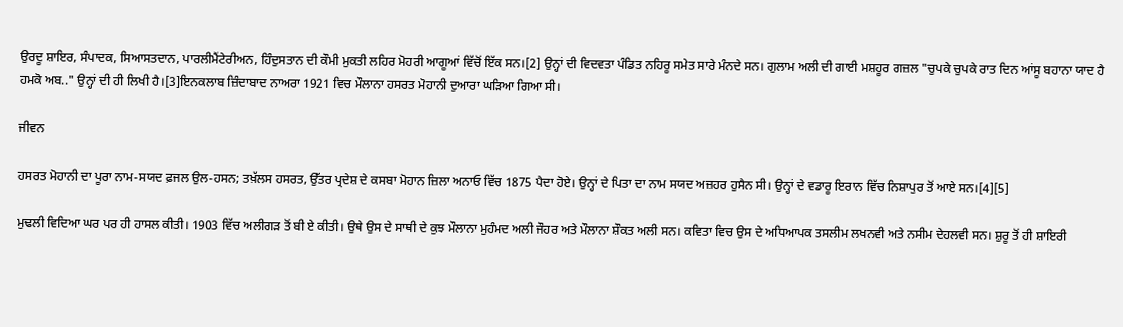ਉਰਦੂ ਸ਼ਾਇਰ, ਸੰਪਾਦਕ, ਸਿਆਸਤਦਾਨ, ਪਾਰਲੀਮੈਂਟੇਰੀਅਨ, ਹਿੰਦੁਸਤਾਨ ਦੀ ਕੌਮੀ ਮੁਕਤੀ ਲਹਿਰ ਮੋਹਰੀ ਆਗੂਆਂ ਵਿੱਚੋਂ ਇੱਕ ਸਨ।[2] ਉਨ੍ਹਾਂ ਦੀ ਵਿਦਵਤਾ ਪੰਡਿਤ ਨਹਿਰੂ ਸਮੇਤ ਸਾਰੇ ਮੰਨਦੇ ਸਨ। ਗੁਲਾਮ ਅਲੀ ਦੀ ਗਾਈ ਮਸ਼ਹੂਰ ਗਜ਼ਲ "ਚੁਪਕੇ ਚੁਪਕੇ ਰਾਤ ਦਿਨ ਆਂਸੂ ਬਹਾਨਾ ਯਾਦ ਹੈ ਹਮਕੋ ਅਬ.." ਉਨ੍ਹਾਂ ਦੀ ਹੀ ਲਿਖੀ ਹੈ।[3]ਇਨਕਲਾਬ ਜ਼ਿੰਦਾਬਾਦ ਨਾਅਰਾ 1921 ਵਿਚ ਮੌਲਾਨਾ ਹਸਰਤ ਮੋਹਾਨੀ ਦੁਆਰਾ ਘੜਿਆ ਗਿਆ ਸੀ।

ਜੀਵਨ

ਹਸਰਤ ਮੋਹਾਨੀ ਦਾ ਪੂਰਾ ਨਾਮ-ਸਯਦ ਫ਼ਜਲ ਉਲ-ਹਸਨ; ਤਖ਼ੱਲਸ ਹਸਰਤ, ਉੱਤਰ ਪ੍ਰਦੇਸ਼ ਦੇ ਕਸਬਾ ਮੋਹਾਨ ਜ਼ਿਲਾ ਅਨਾਓ ਵਿੱਚ 1875 ਪੈਦਾ ਹੋਏ। ਉਨ੍ਹਾਂ ਦੇ ਪਿਤਾ ਦਾ ਨਾਮ ਸਯਦ ਅਜ਼ਹਰ ਹੁਸੈਨ ਸੀ। ਉਨ੍ਹਾਂ ਦੇ ਵਡਾਰੂ ਇਰਾਨ ਵਿੱਚ ਨਿਸ਼ਾਪੁਰ ਤੋਂ ਆਏ ਸਨ।[4][5]

ਮੁਢਲੀ ਵਿਦਿਆ ਘਰ ਪਰ ਹੀ ਹਾਸਲ ਕੀਤੀ। 1903 ਵਿੱਚ ਅਲੀਗੜ ਤੋਂ ਬੀ ਏ ਕੀਤੀ। ਉਥੇ ਉਸ ਦੇ ਸਾਥੀ ਦੇ ਕੁਝ ਮੌਲਾਨਾ ਮੁਹੰਮਦ ਅਲੀ ਜੌਹਰ ਅਤੇ ਮੌਲਾਨਾ ਸ਼ੌਕਤ ਅਲੀ ਸਨ। ਕਵਿਤਾ ਵਿਚ ਉਸ ਦੇ ਅਧਿਆਪਕ ਤਸਲੀਮ ਲਖਨਵੀ ਅਤੇ ਨਸੀਮ ਦੇਹਲਵੀ ਸਨ। ਸ਼ੁਰੂ ਤੋਂ ਹੀ ਸ਼ਾਇਰੀ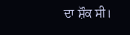ਦਾ ਸ਼ੌਕ ਸੀ।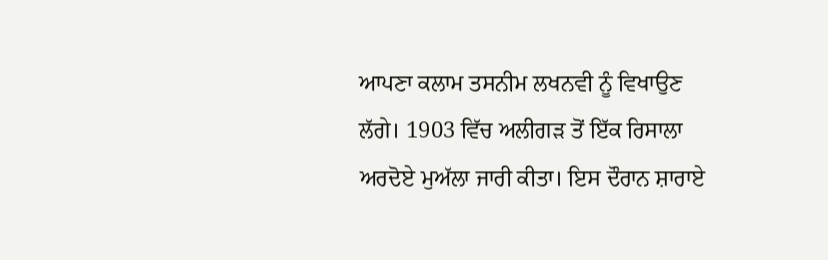ਆਪਣਾ ਕਲਾਮ ਤਸਨੀਮ ਲਖਨਵੀ ਨੂੰ ਵਿਖਾਉਣ ਲੱਗੇ। 1903 ਵਿੱਚ ਅਲੀਗੜ ਤੋਂ ਇੱਕ ਰਿਸਾਲਾ ਅਰਦੋਏ ਮੁਅੱਲਾ ਜਾਰੀ ਕੀਤਾ। ਇਸ ਦੌਰਾਨ ਸ਼ਾਰਾਏ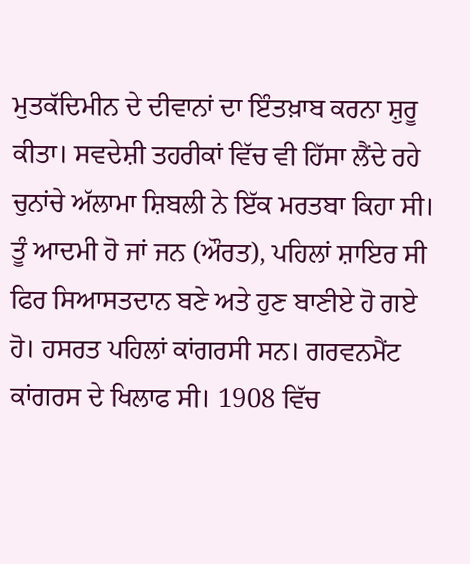ਮੁਤਕੱਦਿਮੀਨ ਦੇ ਦੀਵਾਨਾਂ ਦਾ ਇੰਤਖ਼ਾਬ ਕਰਨਾ ਸ਼ੁਰੂ ਕੀਤਾ। ਸਵਦੇਸ਼ੀ ਤਹਰੀਕਾਂ ਵਿੱਚ ਵੀ ਹਿੱਸਾ ਲੈਂਦੇ ਰਹੇ ਚੁਨਾਂਚੇ ਅੱਲਾਮਾ ਸ਼ਿਬਲੀ ਨੇ ਇੱਕ ਮਰਤਬਾ ਕਿਹਾ ਸੀ। ਤੂੰ ਆਦਮੀ ਹੋ ਜਾਂ ਜਨ (ਔਰਤ), ਪਹਿਲਾਂ ਸ਼ਾਇਰ ਸੀ ਫਿਰ ਸਿਆਸਤਦਾਨ ਬਣੇ ਅਤੇ ਹੁਣ ਬਾਣੀਏ ਹੋ ਗਏ ਹੋ। ਹਸਰਤ ਪਹਿਲਾਂ ਕਾਂਗਰਸੀ ਸਨ। ਗਰਵਨਮੈਂਟ ਕਾਂਗਰਸ ਦੇ ਖਿਲਾਫ ਸੀ। 1908 ਵਿੱਚ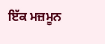ਇੱਕ ਮਜ਼ਮੂਨ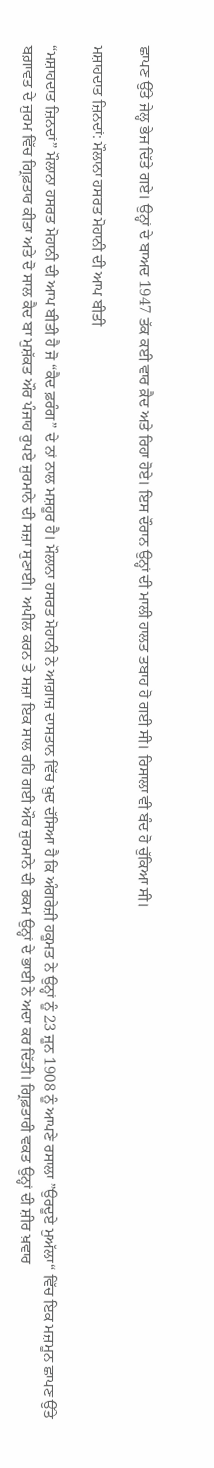ਛਾਪਣ ਉੱਤੇ ਜੇਲ੍ਹ ਭੇਜ ਦਿੱਤੇ ਗਏ। ਉਨ੍ਹਾਂ ਦੇ ਬਾਅਦ 1947 ਤੱਕ ਕਈ ਵਾਰ ਕ਼ੈਦ ਅਤੇ ਰਿਹਾ ਹੋਏ। ਇਸ ਦੌਰਾਨ ਉਨ੍ਹਾਂ ਦੀ ਮਾਲੀ ਹਾਲਤ ਤਬਾਹ ਹੋ ਗਈ ਸੀ। ਰਿਸਾਲਾ ਵੀ ਬੰਦ ਹੋ ਚੁੱਕਿਆ ਸੀ।

ਮਸ਼ਾਹਦਾਤ ਜ਼ਿਨਦਾਂ: ਮੌਲਾਨਾ ਹਸਰਤ ਮੋਹਾਨੀ ਦੀ ਆਪ ਬੀਤੀ

“ਮਸ਼ਾਹਦਾਤ ਜ਼ਿਨਦਾਂ” ਮੌਲਾਨਾ ਹਸਰਤ ਮੋਹਾਨੀ ਦੀ ਆਪ ਬੀਤੀ ਹੈ ਜੋ “ਕੈਦ ਫ਼ਰੰਗ” ਦੇ ਨਾਂ ਨਾਲ ਮਸ਼ਹੂਰ ਹੈ। ਮੌਲਾਨਾ ਹਸਰਤ ਮੋਹਾਨੀ ਨੇ ਆਗ਼ਾਜ਼ ਦਾਸਤਾਨ ਵਿੱਚ ਖ਼ੁਦ ਦੱਸਿਆ ਹੈ ਕਿ ਅੰਗਰੇਜ਼ੀ ਹਕੂਮਤ ਨੇ ਉਨ੍ਹਾਂ ਨੂੰ 23 ਜੂਨ 1908 ਨੂੰ ਆਪਣੇ ਰਸਾਲਾ ”ਉਰਦੂਏ ਮੁਅੱਲਾ“ ਵਿੱਚ ਇਕ ਮਜ਼ਮੂਨ ਛਾਪਣ ਉੱਤੇ ਬਗ਼ਾਵਤ ਦੇ ਜੁਰਮ ਵਿੱਚ ਗ੍ਰਿਫ਼ਤਾਰ ਕੀਤਾ ਅਤੇ ਦੋ ਸਾਲ ਕੈਦ ਬਾ ਮੁਸ਼ੱਕਤ ਔਰ ਪੰਜਾਹ ਰੁਪਏ ਜੁਰਮਾਨੇ ਦੀ ਸਜ਼ਾ ਸੁਣਾਈ। ਅਪੀਲ ਕਰਨ ਤੇ ਸਜ਼ਾ ਇਕ ਸਾਲ ਰਹਿ ਗਈ ਔਰ ਜੁਰਮਾਨੇ ਦੀ ਰਕਮ ਉਨ੍ਹਾਂ ਦੇ ਭਾਈ ਨੇ ਅਦਾ ਕਰ ਦਿੱਤੀ। ਗ੍ਰਿਫ਼ਤਾਰੀ ਵਕਤ ਉਨ੍ਹਾਂ ਦੀ ਸ਼ੀਰ ਖ਼ਵਾਰ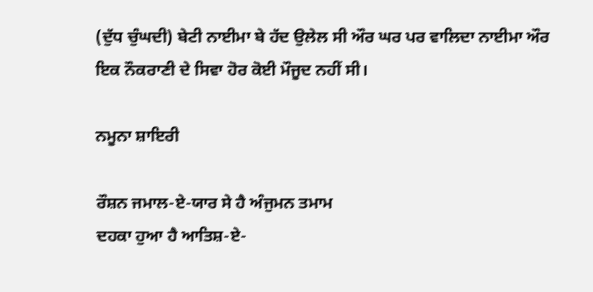(ਦੁੱਧ ਚੁੰਘਦੀ) ਬੇਟੀ ਨਾਈਮਾ ਬੇ ਹੱਦ ਉਲੇਲ ਸੀ ਔਰ ਘਰ ਪਰ ਵਾਲਿਦਾ ਨਾਈਮਾ ਔਰ ਇਕ ਨੌਕਰਾਣੀ ਦੇ ਸਿਵਾ ਹੋਰ ਕੋਈ ਮੌਜੂਦ ਨਹੀਂ ਸੀ।

ਨਮੂਨਾ ਸ਼ਾਇਰੀ

ਰੌਸ਼ਨ ਜਮਾਲ-ਏ-ਯਾਰ ਸੇ ਹੈ ਅੰਜੁਮਨ ਤਮਾਮ
ਦਹਕਾ ਹੁਆ ਹੈ ਆਤਿਸ਼-ਏ-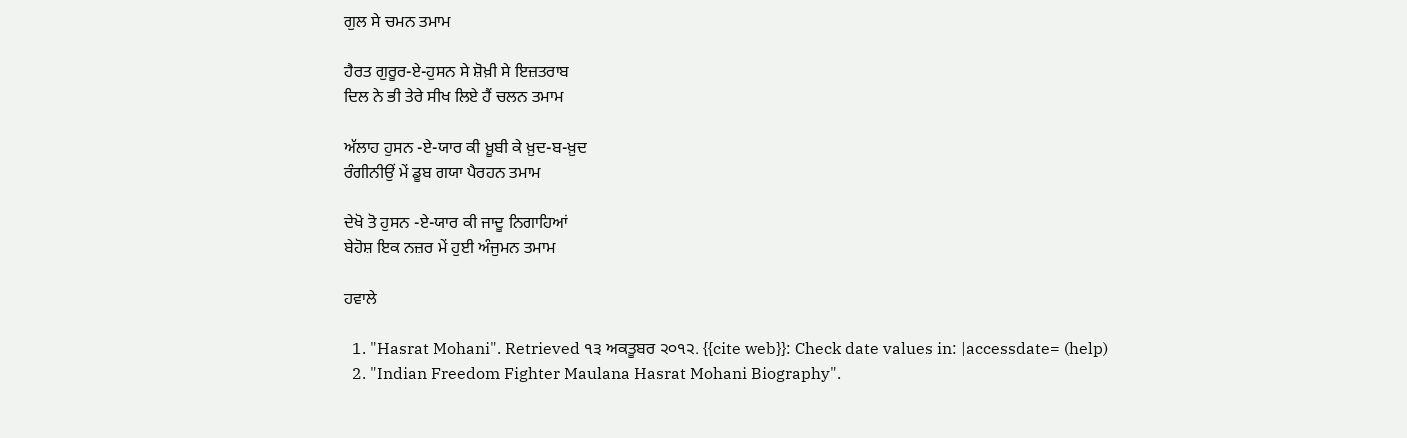ਗੁਲ ਸੇ ਚਮਨ ਤਮਾਮ

ਹੈਰਤ ਗੁਰੂਰ-ਏ-ਹੁਸਨ ਸੇ ਸ਼ੋਖ਼ੀ ਸੇ ਇਜ਼ਤਰਾਬ
ਦਿਲ ਨੇ ਭੀ ਤੇਰੇ ਸੀਖ ਲਿਏ ਹੈਂ ਚਲਨ ਤਮਾਮ

ਅੱਲਾਹ ਹੁਸਨ -ਏ-ਯਾਰ ਕੀ ਖ਼ੂਬੀ ਕੇ ਖ਼ੁਦ-ਬ-ਖ਼ੁਦ
ਰੰਗੀਨੀਉਂ ਮੇਂ ਡੂਬ ਗਯਾ ਪੈਰਹਨ ਤਮਾਮ

ਦੇਖੋ ਤੋ ਹੁਸਨ -ਏ-ਯਾਰ ਕੀ ਜਾਦੂ ਨਿਗਾਹਿਆਂ
ਬੇਹੋਸ਼ ਇਕ ਨਜ਼ਰ ਮੇਂ ਹੁਈ ਅੰਜੁਮਨ ਤਮਾਮ

ਹਵਾਲੇ

  1. "Hasrat Mohani". Retrieved ੧੩ ਅਕਤੂਬਰ ੨੦੧੨. {{cite web}}: Check date values in: |accessdate= (help)
  2. "Indian Freedom Fighter Maulana Hasrat Mohani Biography".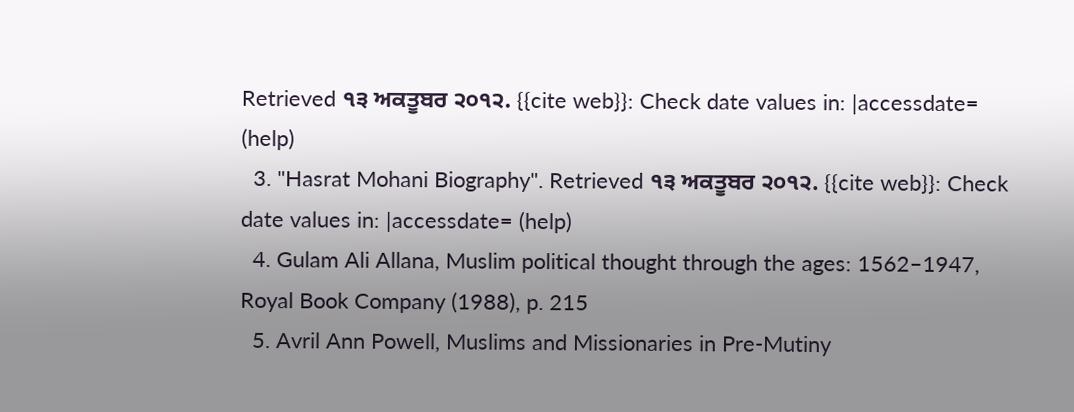Retrieved ੧੩ ਅਕਤੂਬਰ ੨੦੧੨. {{cite web}}: Check date values in: |accessdate= (help)
  3. "Hasrat Mohani Biography". Retrieved ੧੩ ਅਕਤੂਬਰ ੨੦੧੨. {{cite web}}: Check date values in: |accessdate= (help)
  4. Gulam Ali Allana, Muslim political thought through the ages: 1562–1947, Royal Book Company (1988), p. 215
  5. Avril Ann Powell, Muslims and Missionaries in Pre-Mutiny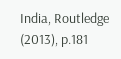India, Routledge (2013), p.181